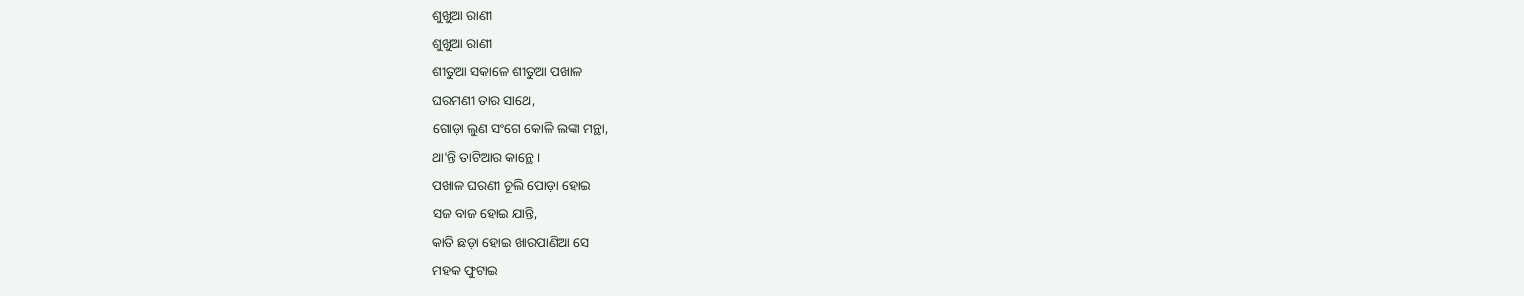ଶୁଖୁଆ ରାଣୀ
ଶୁଖୁଆ ରାଣୀ
ଶୀତୁଆ ସକାଳେ ଶୀତୁଆ ପଖାଳ
ଘରମଣୀ ତାର ସାଥେ,
ଗୋଡ଼ା ଲୁଣ ସଂଗେ କୋଳି ଲଙ୍କା ମନ୍ଥା,
ଥା'ନ୍ତି ତାଟିଆର କାନ୍ଥେ ।
ପଖାଳ ଘରଣୀ ଚୂଲି ପୋଡ଼ା ହୋଇ
ସଜ ବାଜ ହୋଇ ଯାନ୍ତି,
କାତି ଛଡ଼ା ହୋଇ ଖାରପାଣିଆ ସେ
ମହକ ଫୁଟାଇ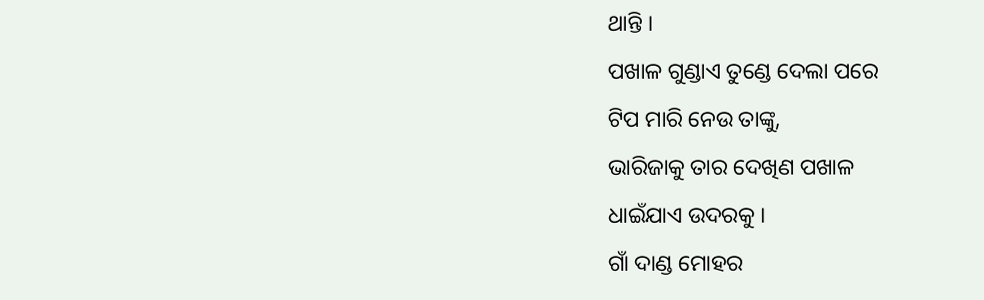ଥାନ୍ତି ।
ପଖାଳ ଗୁଣ୍ଡାଏ ତୁଣ୍ଡେ ଦେଲା ପରେ
ଟିପ ମାରି ନେଉ ତାଙ୍କୁ,
ଭାରିଜାକୁ ତାର ଦେଖିଣ ପଖାଳ
ଧାଇଁଯାଏ ଉଦରକୁ ।
ଗାଁ ଦାଣ୍ଡ ମୋହର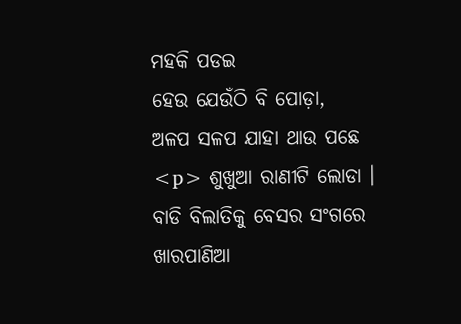ମହକି ପଡଇ
ହେଉ ଯେଉଁଠି ବି ପୋଡ଼ା,
ଅଳପ ସଳପ ଯାହା ଥାଉ ପଛେ
<p> ଶୁଖୁଆ ରାଣୀଟି ଲୋଡା ।
ବାଡି ବିଲାତିକୁ ବେସର ସଂଗରେ
ଖାରପାଣିଆ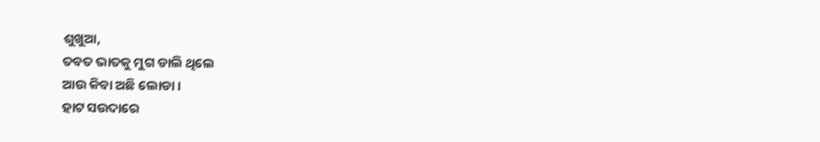ଶୁଖୁଆ,
ତବତ ଭାତକୁ ମୁଗ ଡାଲି ଥିଲେ
ଆଉ କିବା ଅଛି ଲୋଡା ।
ହାଟ ସଉଦାରେ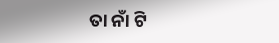ତା ନାଁ ଟି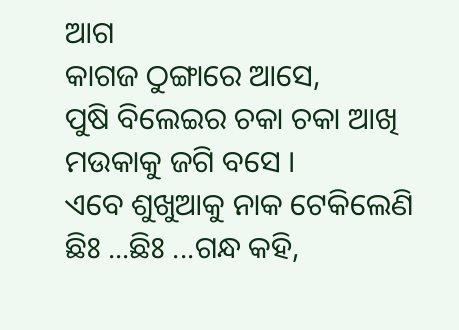ଆଗ
କାଗଜ ଠୁଙ୍ଗାରେ ଆସେ,
ପୁଷି ବିଲେଇର ଚକା ଚକା ଆଖି
ମଉକାକୁ ଜଗି ବସେ ।
ଏବେ ଶୁଖୁଆକୁ ନାକ ଟେକିଲେଣି
ଛିଃ ...ଛିଃ ...ଗନ୍ଧ କହି,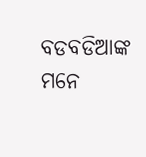ବଡବଡିଆଙ୍କ ମନେ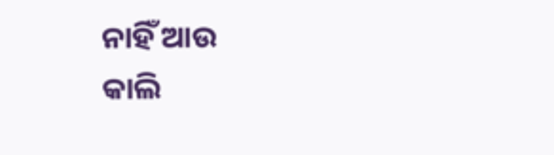ନାହିଁ ଆଉ
କାଲି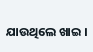ଯାଉଥିଲେ ଖାଇ ।